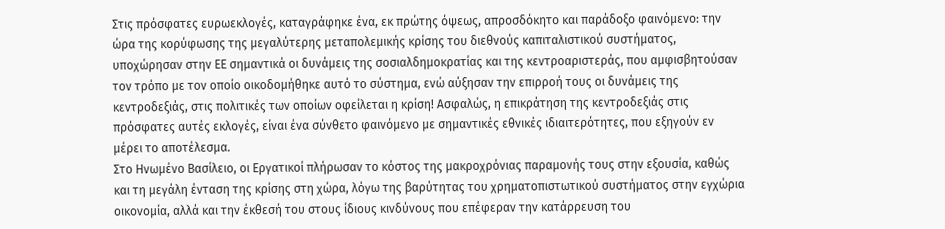Στις πρόσφατες ευρωεκλογές, καταγράφηκε ένα, εκ πρώτης όψεως, απροσδόκητο και παράδοξο φαινόμενο: την ώρα της κορύφωσης της μεγαλύτερης μεταπολεμικής κρίσης του διεθνούς καπιταλιστικού συστήματος, υποχώρησαν στην ΕΕ σημαντικά οι δυνάμεις της σοσιαλδημοκρατίας και της κεντροαριστεράς, που αμφισβητούσαν τον τρόπο με τον οποίο οικοδομήθηκε αυτό το σύστημα, ενώ αύξησαν την επιρροή τους οι δυνάμεις της κεντροδεξιάς, στις πολιτικές των οποίων οφείλεται η κρίση! Ασφαλώς, η επικράτηση της κεντροδεξιάς στις πρόσφατες αυτές εκλογές, είναι ένα σύνθετο φαινόμενο με σημαντικές εθνικές ιδιαιτερότητες, που εξηγούν εν μέρει το αποτέλεσμα.
Στο Ηνωμένο Βασίλειο, οι Εργατικοί πλήρωσαν το κόστος της μακροχρόνιας παραμονής τους στην εξουσία, καθώς και τη μεγάλη ένταση της κρίσης στη χώρα, λόγω της βαρύτητας του χρηματοπιστωτικού συστήματος στην εγχώρια οικονομία, αλλά και την έκθεσή του στους ίδιους κινδύνους που επέφεραν την κατάρρευση του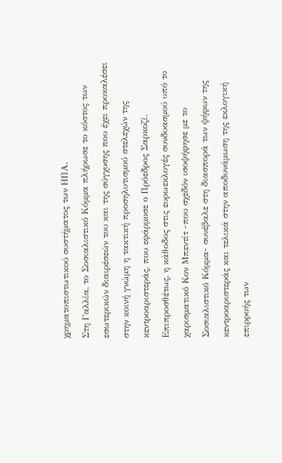χρηματοπιστωτικού συστήματος των ΗΠΑ.
Στη Γαλλία, το Σοσιαλιστικό Κόμμα πλήρωσε το κόστος των εσωτερικών διαιρέσεών του και της σύγχυσης που έχει προκαλέσει στην κοινή γνώμη η τακτική προσηλυτισμού στελεχών της κεντροαριστεράς, που εφάρμοσε ο Πρόεδρος Σαρκοζί. Επιπροσθέτως, η κάθοδος στις ευρωεκλογές συνδυασμού υπό το χαρισματικό Κον Μπεντίτ -που σχεδόν ισοψήφησε με το Σοσιαλιστικό Κόμμα- συνέβαλε στη διασπορά των ψήφων της κεντροαριστεράς και τελικά στην αποδυνάμωση της εκλογική επιρροής των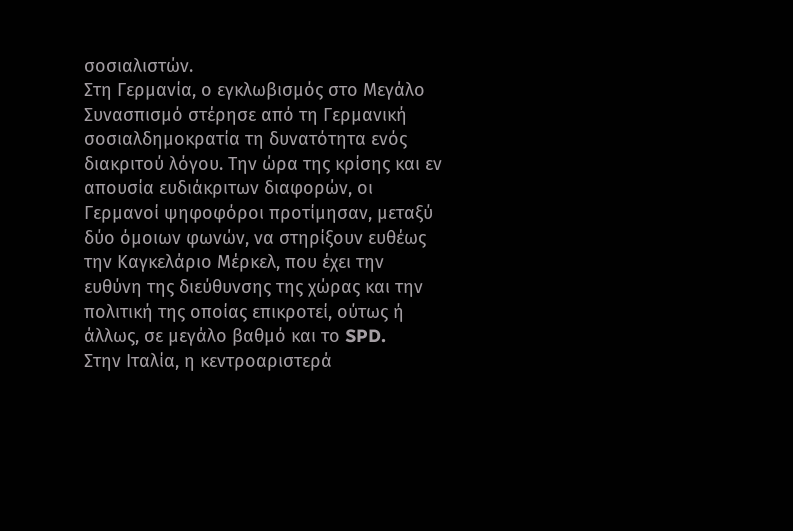σοσιαλιστών.
Στη Γερμανία, ο εγκλωβισμός στο Μεγάλο Συνασπισμό στέρησε από τη Γερμανική σοσιαλδημοκρατία τη δυνατότητα ενός διακριτού λόγου. Την ώρα της κρίσης και εν απουσία ευδιάκριτων διαφορών, οι Γερμανοί ψηφοφόροι προτίμησαν, μεταξύ δύο όμοιων φωνών, να στηρίξουν ευθέως την Καγκελάριο Μέρκελ, που έχει την ευθύνη της διεύθυνσης της χώρας και την πολιτική της οποίας επικροτεί, ούτως ή άλλως, σε μεγάλο βαθμό και το SPD.
Στην Ιταλία, η κεντροαριστερά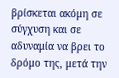βρίσκεται ακόμη σε σύγχυση και σε αδυναμία να βρει το δρόμο της, μετά την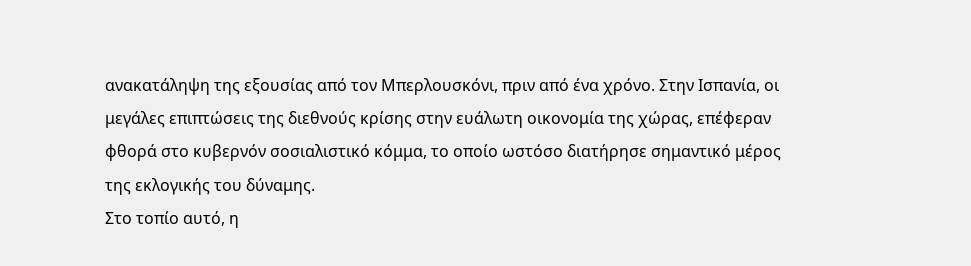ανακατάληψη της εξουσίας από τον Μπερλουσκόνι, πριν από ένα χρόνο. Στην Ισπανία, οι μεγάλες επιπτώσεις της διεθνούς κρίσης στην ευάλωτη οικονομία της χώρας, επέφεραν φθορά στο κυβερνόν σοσιαλιστικό κόμμα, το οποίο ωστόσο διατήρησε σημαντικό μέρος της εκλογικής του δύναμης.
Στο τοπίο αυτό, η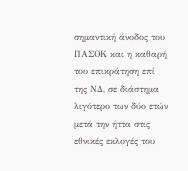σημαντική άνοδος του ΠΑΣΟΚ και η καθαρή του επικράτηση επί της ΝΔ, σε διάστημα λιγότερο των δύο ετών μετά την ήττα στις εθνικές εκλογές του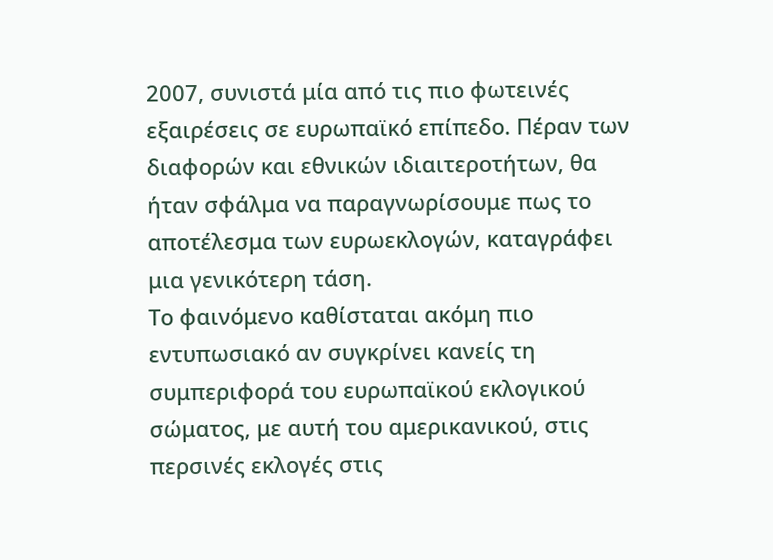2007, συνιστά μία από τις πιο φωτεινές εξαιρέσεις σε ευρωπαϊκό επίπεδο. Πέραν των διαφορών και εθνικών ιδιαιτεροτήτων, θα ήταν σφάλμα να παραγνωρίσουμε πως το αποτέλεσμα των ευρωεκλογών, καταγράφει μια γενικότερη τάση.
Το φαινόμενο καθίσταται ακόμη πιο εντυπωσιακό αν συγκρίνει κανείς τη συμπεριφορά του ευρωπαϊκού εκλογικού σώματος, με αυτή του αμερικανικού, στις περσινές εκλογές στις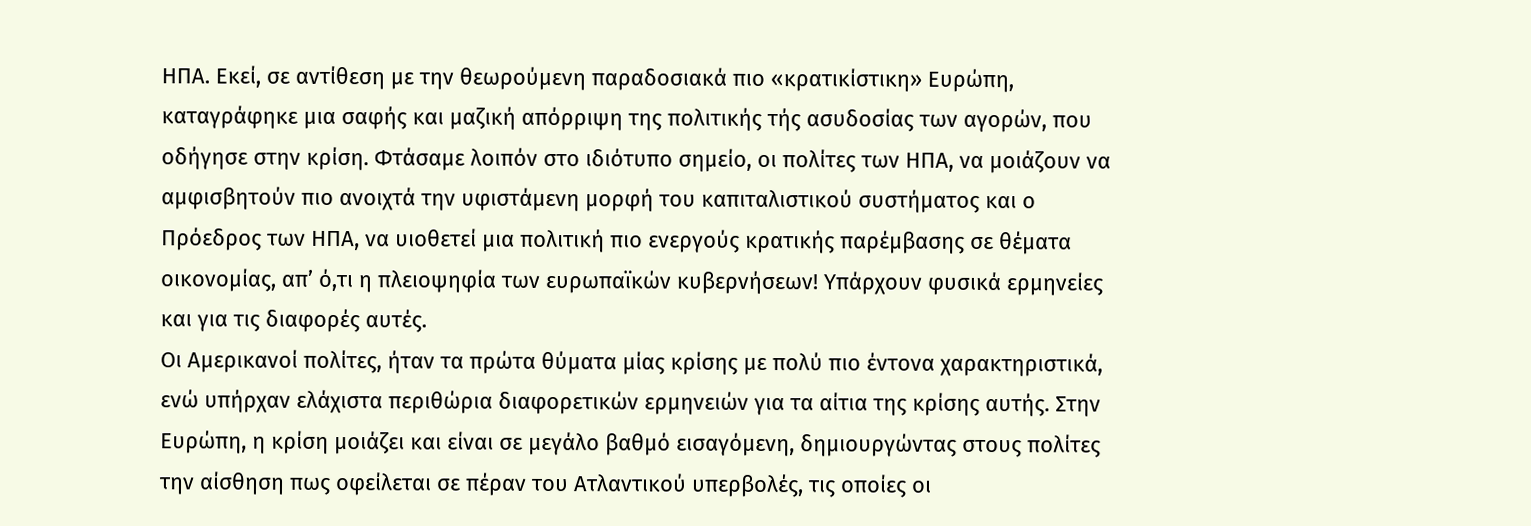ΗΠΑ. Εκεί, σε αντίθεση με την θεωρούμενη παραδοσιακά πιο «κρατικίστικη» Ευρώπη, καταγράφηκε μια σαφής και μαζική απόρριψη της πολιτικής τής ασυδοσίας των αγορών, που οδήγησε στην κρίση. Φτάσαμε λοιπόν στο ιδιότυπο σημείο, οι πολίτες των ΗΠΑ, να μοιάζουν να αμφισβητούν πιο ανοιχτά την υφιστάμενη μορφή του καπιταλιστικού συστήματος και ο Πρόεδρος των ΗΠΑ, να υιοθετεί μια πολιτική πιο ενεργούς κρατικής παρέμβασης σε θέματα οικονομίας, απ’ ό,τι η πλειοψηφία των ευρωπαϊκών κυβερνήσεων! Υπάρχουν φυσικά ερμηνείες και για τις διαφορές αυτές.
Οι Αμερικανοί πολίτες, ήταν τα πρώτα θύματα μίας κρίσης με πολύ πιο έντονα χαρακτηριστικά, ενώ υπήρχαν ελάχιστα περιθώρια διαφορετικών ερμηνειών για τα αίτια της κρίσης αυτής. Στην Ευρώπη, η κρίση μοιάζει και είναι σε μεγάλο βαθμό εισαγόμενη, δημιουργώντας στους πολίτες την αίσθηση πως οφείλεται σε πέραν του Ατλαντικού υπερβολές, τις οποίες οι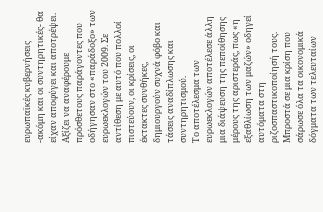ευρωπαϊκές κυβερνήσεις -ακόμη και οι συντηρητικές- θα είχαν αποφύγει και αποτρέψει. Αξίζει να αναφέρουμε πρόσθετους παράγοντες που οδήγησαν στο «παράδοξο» των ευρωεκλογών του 2009. Σε αντίθεση με αυτό που πολλοί πιστεύουν, οι κρίσεις, οι έκτακτες συνθήκες, δημιουργούν συχνά φόβο και τάσεις αναδίπλωσης και συντηρητισμού.
Το αποτέλεσμα των ευρωεκλογών αποτέλεσε άλλη μια διάψευση της πεποίθησης μέρους της αριστεράς, πως «η εξαθλίωση των μαζών» οδηγεί αυτόματα στη ριζοσπαστικοποίησή τους. Μπροστά σε μια κρίση που σάρωσε όλα τα οικονομικά δόγματα των τελευταίων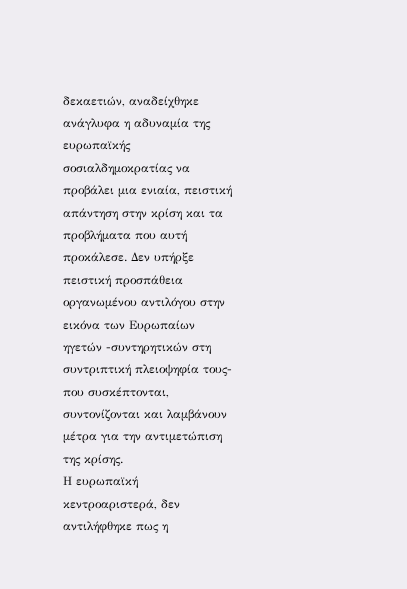δεκαετιών, αναδείχθηκε ανάγλυφα η αδυναμία της ευρωπαϊκής σοσιαλδημοκρατίας να προβάλει μια ενιαία, πειστική απάντηση στην κρίση και τα προβλήματα που αυτή προκάλεσε. Δεν υπήρξε πειστική προσπάθεια οργανωμένου αντιλόγου στην εικόνα των Ευρωπαίων ηγετών -συντηρητικών στη συντριπτική πλειοψηφία τους- που συσκέπτονται, συντονίζονται και λαμβάνουν μέτρα για την αντιμετώπιση της κρίσης.
Η ευρωπαϊκή κεντροαριστερά, δεν αντιλήφθηκε πως η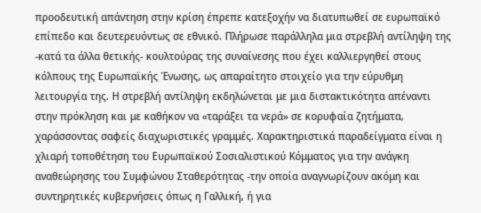προοδευτική απάντηση στην κρίση έπρεπε κατεξοχήν να διατυπωθεί σε ευρωπαϊκό επίπεδο και δευτερευόντως σε εθνικό. Πλήρωσε παράλληλα μια στρεβλή αντίληψη της -κατά τα άλλα θετικής- κουλτούρας της συναίνεσης που έχει καλλιεργηθεί στους κόλπους της Ευρωπαϊκής Ένωσης, ως απαραίτητο στοιχείο για την εύρυθμη λειτουργία της. Η στρεβλή αντίληψη εκδηλώνεται με μια διστακτικότητα απέναντι στην πρόκληση και με καθήκον να «ταράξει τα νερά» σε κορυφαία ζητήματα, χαράσσοντας σαφείς διαχωριστικές γραμμές. Χαρακτηριστικά παραδείγματα είναι η χλιαρή τοποθέτηση του Ευρωπαϊκού Σοσιαλιστικού Κόμματος για την ανάγκη αναθεώρησης του Συμφώνου Σταθερότητας -την οποία αναγνωρίζουν ακόμη και συντηρητικές κυβερνήσεις όπως η Γαλλική, ή για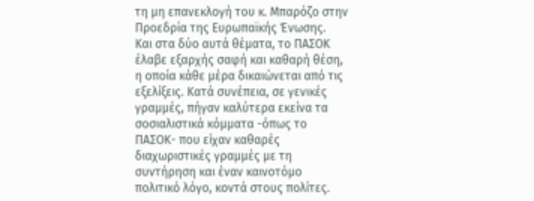τη μη επανεκλογή του κ. Μπαρόζο στην Προεδρία της Ευρωπαϊκής Ένωσης.
Και στα δύο αυτά θέματα, το ΠΑΣΟΚ έλαβε εξαρχής σαφή και καθαρή θέση, η οποία κάθε μέρα δικαιώνεται από τις εξελίξεις. Κατά συνέπεια, σε γενικές γραμμές, πήγαν καλύτερα εκείνα τα σοσιαλιστικά κόμματα -όπως το ΠΑΣΟΚ- που είχαν καθαρές διαχωριστικές γραμμές με τη συντήρηση και έναν καινοτόμο πολιτικό λόγο, κοντά στους πολίτες.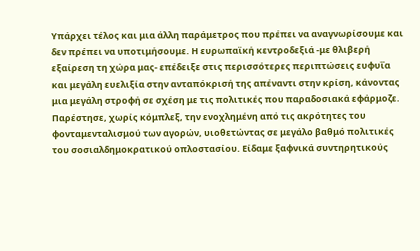Υπάρχει τέλος και μια άλλη παράμετρος που πρέπει να αναγνωρίσουμε και δεν πρέπει να υποτιμήσουμε. Η ευρωπαϊκή κεντροδεξιά -με θλιβερή εξαίρεση τη χώρα μας- επέδειξε στις περισσότερες περιπτώσεις ευφυΐα και μεγάλη ευελιξία στην ανταπόκρισή της απέναντι στην κρίση, κάνοντας μια μεγάλη στροφή σε σχέση με τις πολιτικές που παραδοσιακά εφάρμοζε.
Παρέστησε, χωρίς κόμπλεξ, την ενοχλημένη από τις ακρότητες του φονταμενταλισμού των αγορών, υιοθετώντας σε μεγάλο βαθμό πολιτικές του σοσιαλδημοκρατικού οπλοστασίου. Είδαμε ξαφνικά συντηρητικούς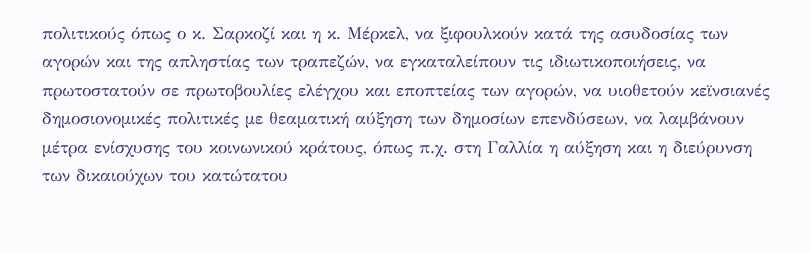πολιτικούς όπως ο κ. Σαρκοζί και η κ. Μέρκελ, να ξιφουλκούν κατά της ασυδοσίας των αγορών και της απληστίας των τραπεζών, να εγκαταλείπουν τις ιδιωτικοποιήσεις, να πρωτοστατούν σε πρωτοβουλίες ελέγχου και εποπτείας των αγορών, να υιοθετούν κεϊνσιανές δημοσιονομικές πολιτικές με θεαματική αύξηση των δημοσίων επενδύσεων, να λαμβάνουν μέτρα ενίσχυσης του κοινωνικού κράτους, όπως π.χ. στη Γαλλία η αύξηση και η διεύρυνση των δικαιούχων του κατώτατου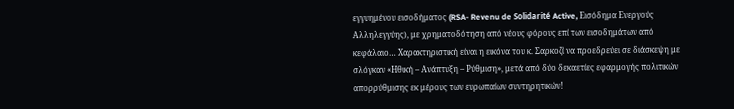εγγυημένου εισοδήματος (RSA- Revenu de Solidarité Active, Εισόδημα Ενεργούς Αλληλεγγύης), με χρηματοδότηση από νέους φόρους επί των εισοδημάτων από κεφάλαιο… Χαρακτηριστική είναι η εικόνα του κ. Σαρκοζί να προεδρεύει σε διάσκεψη με σλόγκαν «Ηθική – Ανάπτυξη – Ρύθμιση», μετά από δύο δεκαετίες εφαρμογής πολιτικών απορρύθμισης εκ μέρους των ευρωπαίων συντηρητικών!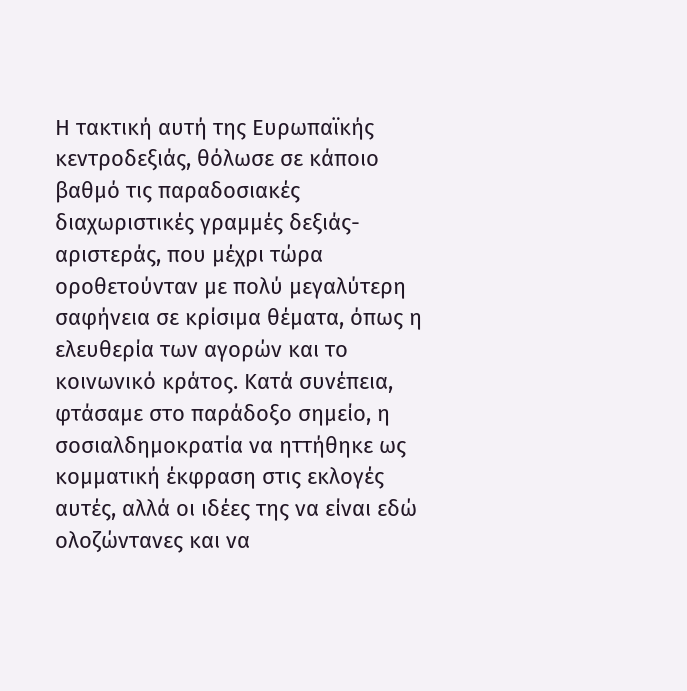Η τακτική αυτή της Ευρωπαϊκής κεντροδεξιάς, θόλωσε σε κάποιο βαθμό τις παραδοσιακές διαχωριστικές γραμμές δεξιάς-αριστεράς, που μέχρι τώρα οροθετούνταν με πολύ μεγαλύτερη σαφήνεια σε κρίσιμα θέματα, όπως η ελευθερία των αγορών και το κοινωνικό κράτος. Κατά συνέπεια, φτάσαμε στο παράδοξο σημείο, η σοσιαλδημοκρατία να ηττήθηκε ως κομματική έκφραση στις εκλογές αυτές, αλλά οι ιδέες της να είναι εδώ ολοζώντανες και να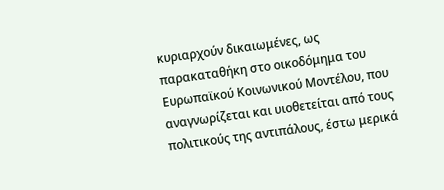κυριαρχούν δικαιωμένες, ως παρακαταθήκη στο οικοδόμημα του Ευρωπαϊκού Κοινωνικού Μοντέλου, που αναγνωρίζεται και υιοθετείται από τους πολιτικούς της αντιπάλους, έστω μερικά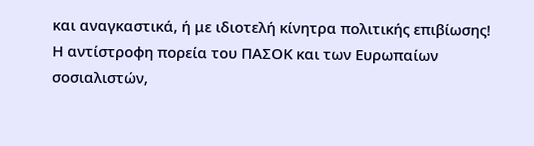και αναγκαστικά, ή με ιδιοτελή κίνητρα πολιτικής επιβίωσης!
Η αντίστροφη πορεία του ΠΑΣΟΚ και των Ευρωπαίων σοσιαλιστών,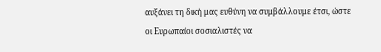αυξάνει τη δική μας ευθύνη να συμβάλλουμε έτσι, ώστε οι Ευρωπαίοι σοσιαλιστές να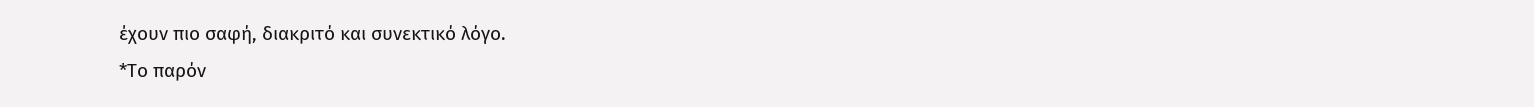έχουν πιο σαφή, διακριτό και συνεκτικό λόγο.
*Το παρόν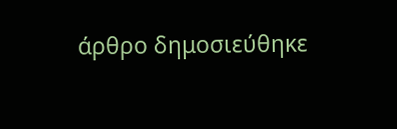άρθρο δημοσιεύθηκε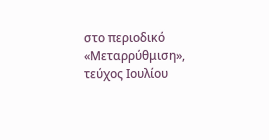στο περιοδικό «Μεταρρύθμιση», τεύχος Ιουλίου